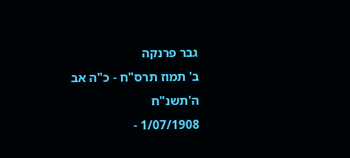גבר פרנקה
ב' תמוז תרס"ח - כ"ה אב ה'תשנ"ח
1/07/1908 -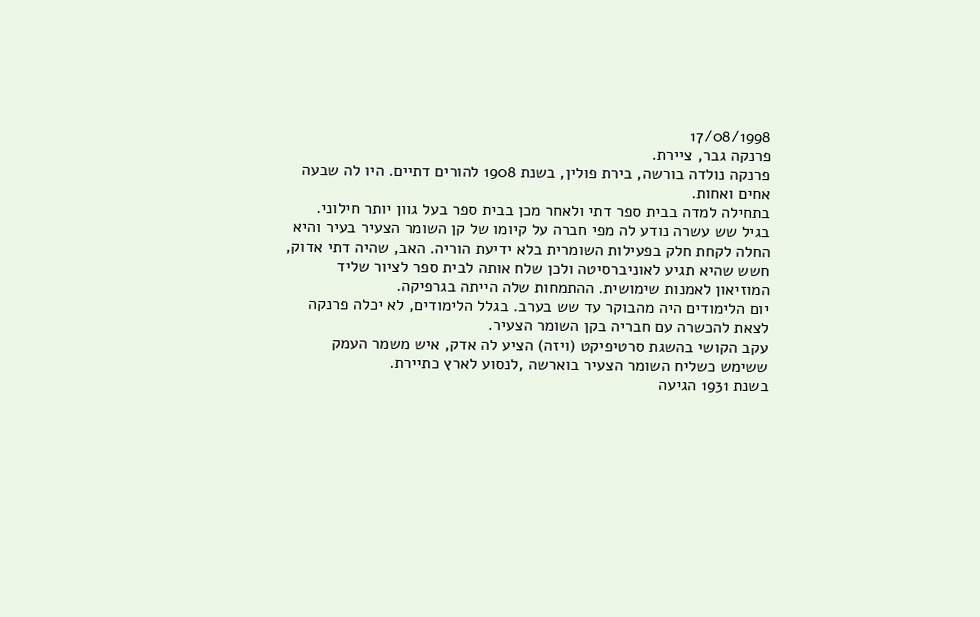17/08/1998
פרנקה גבר, ציירת.
פרנקה נולדה בורשה, בירת פולין, בשנת 1908 להורים דתיים. היו לה שבעה אחים ואחות.
בתחילה למדה בבית ספר דתי ולאחר מכן בבית ספר בעל גוון יותר חילוני.
בגיל שש עשרה נודע לה מפי חברה על קיומו של קן השומר הצעיר בעיר והיא החלה לקחת חלק בפעילות השומרית בלא ידיעת הוריה. האב, שהיה דתי אדוק, חשש שהיא תגיע לאוניברסיטה ולכן שלח אותה לבית ספר לציור שליד המוזיאון לאמנות שימושית. ההתמחות שלה הייתה בגרפיקה.
יום הלימודים היה מהבוקר עד שש בערב. בגלל הלימודים, לא יכלה פרנקה לצאת להכשרה עם חבריה בקן השומר הצעיר.
עקב הקושי בהשגת סרטיפיקט (ויזה) הציע לה אדק, איש משמר העמק ששימש כשליח השומר הצעיר בוארשה ,לנסוע לארץ כתיירת.
בשנת 1931 הגיעה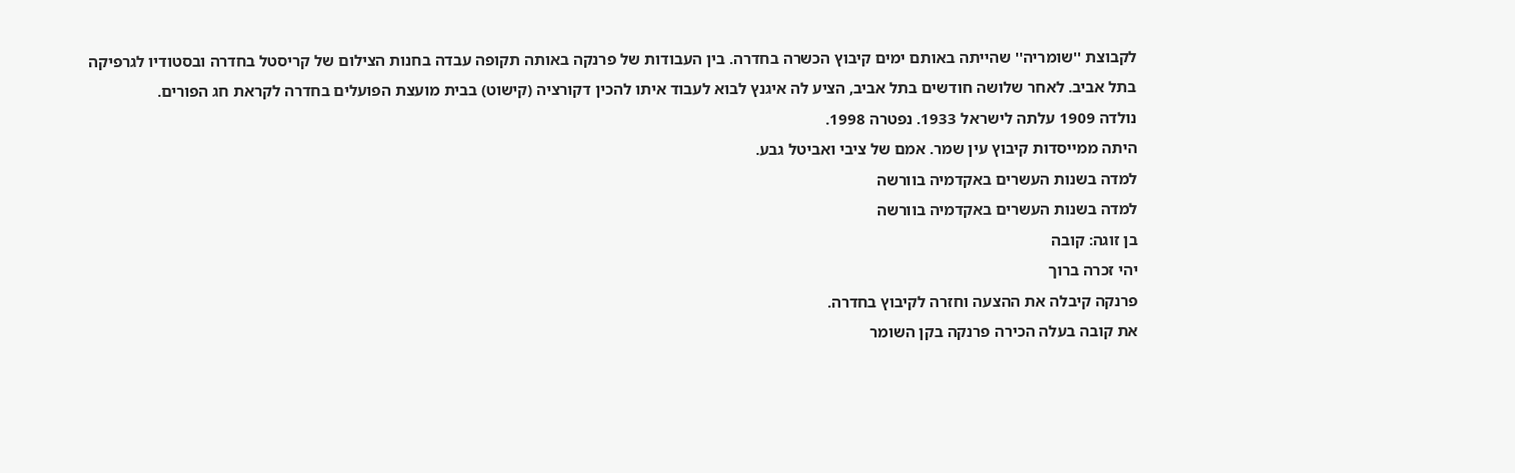לקבוצת ''שומריה'' שהייתה באותם ימים קיבוץ הכשרה בחדרה. בין העבודות של פרנקה באותה תקופה עבדה בחנות הצילום של קריסטל בחדרה ובסטודיו לגרפיקה בתל אביב. לאחר שלושה חודשים בתל אביב, הציע לה איגנץ לבוא לעבוד איתו להכין דקורציה (קישוט) בבית מועצת הפועלים בחדרה לקראת חג הפורים.
נולדה 1909 עלתה לישראל 1933. נפטרה 1998.
היתה ממייסדות קיבוץ עין שמר. אמם של ציבי ואביטל גבע.
למדה בשנות העשרים באקדמיה בוורשה
למדה בשנות העשרים באקדמיה בוורשה
בן זוגה: קובה
יהי זכרה ברוך
פרנקה קיבלה את ההצעה וחזרה לקיבוץ בחדרה.
את קובה בעלה הכירה פרנקה בקן השומר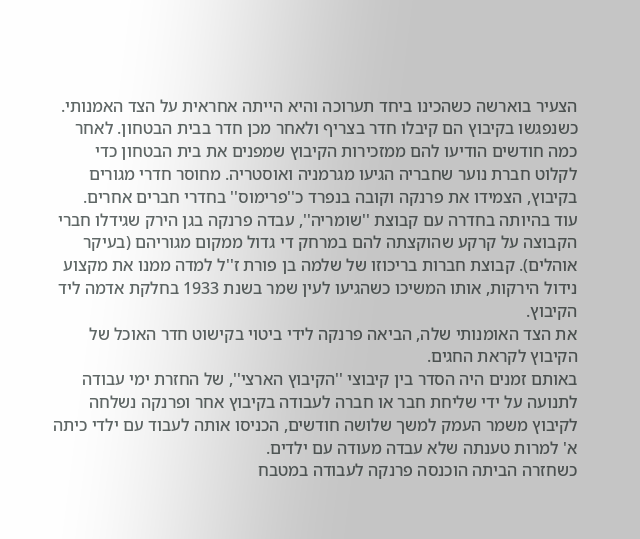הצעיר בוארשה כשהכינו ביחד תערוכה והיא הייתה אחראית על הצד האמנותי. כשנפגשו בקיבוץ הם קיבלו חדר בצריף ולאחר מכן חדר בבית הבטחון. לאחר כמה חודשים הודיעו להם ממזכירות הקיבוץ שמפנים את בית הבטחון כדי לקלוט חברת נוער שחבריה הגיעו מגרמניה ואוסטריה. מחוסר חדרי מגורים בקיבוץ, הצמידו את פרנקה וקובה בנפרד כ''פרימוס'' בחדרי חברים אחרים.
עוד בהיותה בחדרה עם קבוצת ''שומריה'', עבדה פרנקה בגן הירק שגידלו חברי הקבוצה על קרקע שהוקצתה להם במרחק די גדול ממקום מגוריהם (בעיקר אוהלים). קבוצת חברות בריכוזו של שלמה בן פורת ז''ל למדה ממנו את מקצוע נידול הירקות, אותו המשיכו כשהגיעו לעין שמר בשנת 1933 בחלקת אדמה ליד הקיבוץ.
את הצד האומנותי שלה, הביאה פרנקה לידי ביטוי בקישוט חדר האוכל של הקיבוץ לקראת החגים.
באותם זמנים היה הסדר בין קיבוצי ''הקיבוץ הארצי'', של החזרת ימי עבודה לתנועה על ידי שליחת חבר או חברה לעבודה בקיבוץ אחר ופרנקה נשלחה לקיבוץ משמר העמק למשך שלושה חודשים, הכניסו אותה לעבוד עם ילדי כיתה א' למרות טענתה שלא עבדה מעודה עם ילדים.
כשחזרה הביתה הוכנסה פרנקה לעבודה במטבח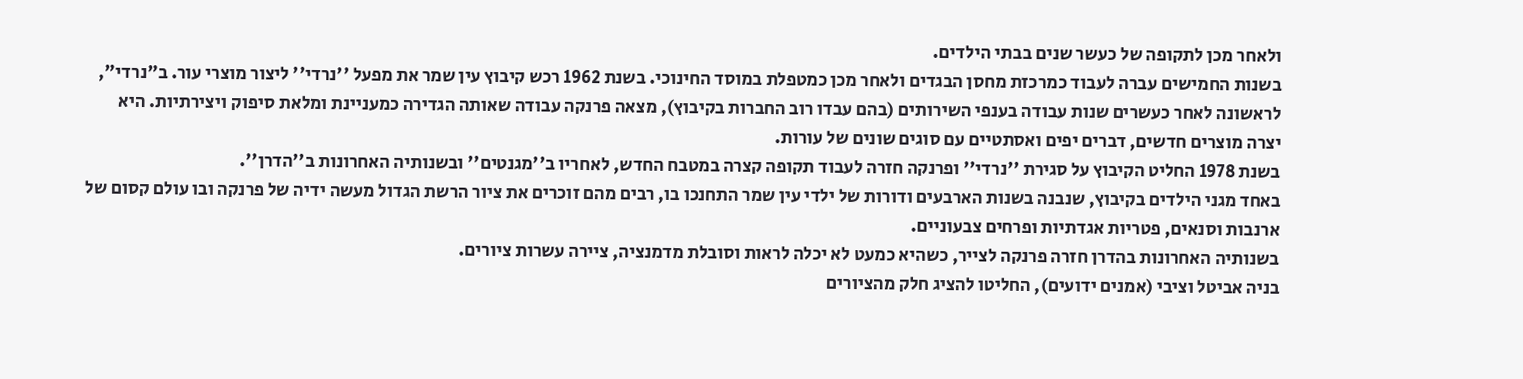ולאחר מכן לתקופה של כעשר שנים בבתי הילדים.
בשנות החמישים עברה לעבוד כמרכזת מחסן הבגדים ולאחר מכן כמטפלת במוסד החינוכי. בשנת 1962 רכש קיבוץ עין שמר את מפעל ''נרדי'' ליצור מוצרי עור. ב"נרדי", לראשונה לאחר כעשרים שנות עבודה בענפי השירותים (בהם עבדו רוב החברות בקיבוץ), מצאה פרנקה עבודה שאותה הגדירה כמעניינת ומלאת סיפוק ויצירתיות. היא יצרה מוצרים חדשים, דברים יפים ואסתטיים עם סוגים שונים של עורות.
בשנת 1978 החליט הקיבוץ על סגירת ''נרדי'' ופרנקה חזרה לעבוד תקופה קצרה במטבח החדש, לאחריו ב''מגנטים'' ובשנותיה האחרונות ב''הדרן''.
באחד מגני הילדים בקיבוץ, שנבנה בשנות הארבעים ודורות של ילדי עין שמר התחנכו בו, רבים מהם זוכרים את ציור הרשת הגדול מעשה ידיה של פרנקה ובו עולם קסום של ארנבות וסנאים, פטריות אגדתיות ופרחים צבעוניים.
בשנותיה האחרונות בהדרן חזרה פרנקה לצייר, כשהיא כמעט לא יכלה לראות וסובלת מדמנציה, ציירה עשרות ציורים.
בניה אביטל וציבי (אמנים ידועים), החליטו להציג חלק מהציורים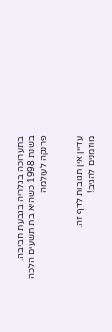בתערוכה בגלריה בגבעת חביבה.
בשנת 1998 כשהיא בת תשעים הלכה פרנקה לעולמה


עדיין אין תגובות לדף זה.
מוזמנים להגיב!